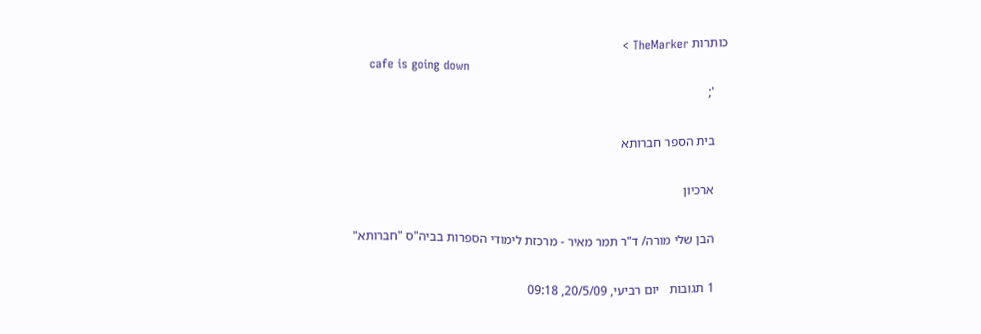כותרות TheMarker >
    cafe is going down
    ';

    בית הספר חברותא

    ארכיון

    הבן שלי מורה/ ד"ר תמר מאיר - מרכזת לימודי הספרות בביה"ס "חברותא"

    1 תגובות   יום רביעי, 20/5/09, 09:18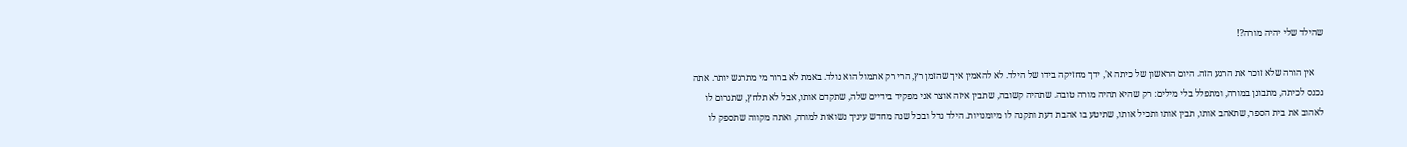שהילד שלי יהיה מורה?!

    אין הורה שלא זוכר את הרגע הזה. היום הראשון של כיתה א', ידך מחזיקה בידו של הילד. לא להאמין איך שהזמן רץ, הרי רק אתמול הוא נולד. באמת לא ברור מי מתרגש יותר. אתה נכנס לכיתה, מתבונן במורה, ומתפלל בלי מילים: רק שהיא תהיה מורה טובה. שתהיה קשובה, שתבין איזה אוצר אני מפקיד בידיים שלה, שתקדם אותו, אבל לא תלחץ, שתגרום לו לאהוב את בית הספר, שתאהב אותו, תבין אותו ותכיל אותו, שתיטע בו אהבת דעת ותקנה לו מיומנויות. הילד גדל ובכל שנה מחדש עיניך נשואות למורה, ואתה מקווה שתספק לו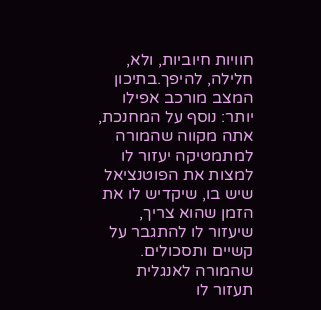חוויות חיוביות, ולא, חלילה, להיפך.בתיכון המצב מורכב אפילו יותר: נוסף על המחנכת, אתה מקווה שהמורה למתמטיקה יעזור לו למצות את הפוטנציאל שיש בו, שיקדיש לו את הזמן שהוא צריך, שיעזור לו להתגבר על קשיים ותסכולים. שהמורה לאנגלית  תעזור לו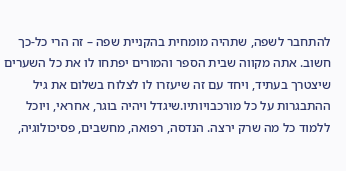להתחבר לשפה, שתהיה מומחית בהקניית שפה – זה הרי כל-כך חשוב. אתה מקווה שבית הספר והמורים יפתחו לו את כל השערים שיצטרך בעתיד, ויחד עם זה שיעזרו לו לצלוח בשלום את גיל ההתבגרות על כל מורכבויותיו.שיגדל ויהיה בוגר, אחראי, ויוכל ללמוד כל מה שרק ירצה. הנדסה, רפואה, מחשבים, פסיכולוגיה,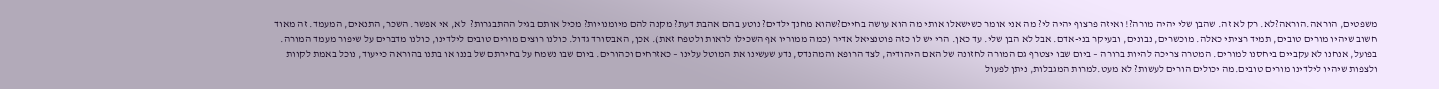משפטים, הוראה.הוראה?לא. רק לא זה. שהבן שלי יהיה מורה?! ואיזה פרצוף יהיה לי? מה אני אומר כשישאלו אותי מה הוא עושה בחיים?שהוא מחנך ילדים? נוטע בהם אהבת דעת? מקנה להם מיומנויות? מכיל אותם בגיל ההתבגרות?  לא, אי אפשר. השכר, התנאים, המעמד. זה מאוד חשוב שיהיו מורים טובים, תמיד רציתי כאלה. מוכשרים, נבונים, ובעיקר בני-אדם. אבל לא הבן שלי. עד כאן. הרי יש לו כזה פוטנציאל אדיר (כמה ממוריו אף השכילו לראות ולטפח זאת). אכן, האבסורד גדול. כולנו רוצים מורים טובים לילדינו, כולנו מדברים על שיפור מעמד המורה. בפועל, אנחנו לא עקביים ביחסנו למורים. המטרה צריכה להיות ברורה – ביום שבו יצטרף גם המורה לחזונה של האם היהודיה, לצד הרופא והמהנדס, נדע שעשינו את המוטל עלינו – כאזרחים וכהורים. ביום שבו נשמח על בחירתם של בננו או בתנו בהוראה כייעוד, נוכל באמת לקוות ולצפות שיהיו לילדינו מורים טובים.מה יכולים הורים לעשות? לא מעט.למרות המגבלות, ניתן לפעול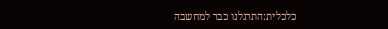כלכלית:התרגלנו כבר למחשבה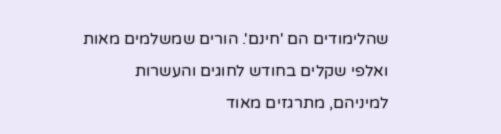שהלימודים הם 'חינם'. הורים שמשלמים מאות ואלפי שקלים בחודש לחוגים והעשרות למיניהם, מתרגזים מאוד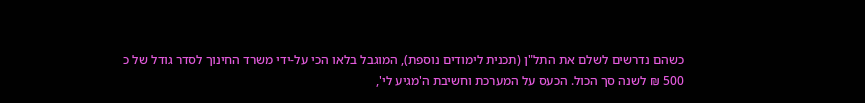כשהם נדרשים לשלם את התל"ן (תכנית לימודים נוספת), המוגבל בלאו הכי על-ידי משרד החינוך לסדר גודל של כ 500 ₪ לשנה סך הכול. הכעס על המערכת וחשיבת ה'מגיע לי',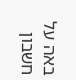באה על חשבון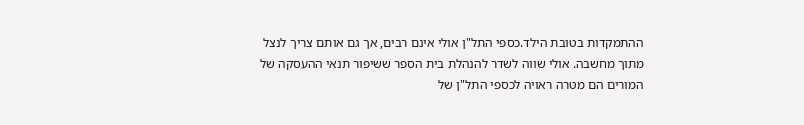ההתמקדות בטובת הילד.כספי התל"ן אולי אינם רבים, אך גם אותם צריך לנצל מתוך מחשבה. אולי שווה לשדר להנהלת בית הספר ששיפור תנאי ההעסקה של המורים הם מטרה ראויה לכספי התל"ן של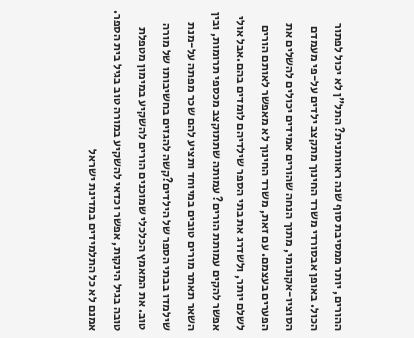ההורים, יותר ממסיבת סוף שנה ראוותנית? התל"ן לא יכול לפתור הכול. באופן אבסורדי משרד החינוך מתקצב ילדים על-פי מעמדם הסוציו-אקונומי, מתוך הנחה שהורים אמידים יכולים להשלים את הפערים בעצמם. עם זאת, משרד החינוך לא מאפשר לאותם הורים לשלם יותר, ולשדרג את בתי הספר שילדיהם לומדים בהם.אבל אולי אפשר להקים עמותת הורים? עמותה שתתוקצב מכספי תרומות, ובין השאר תאתר מורים טובים במיוחד ותציע להם שכר מפתה על-מנת שילמדו בבתי הספר של הילדים?קשה להגזים בחשיבותו של מורה טוב. את המאמץ הכלכלי שמוכנים הורים להשקיע במימון מטפלת טובה בגיל הינקות, אפשר וכדאי להשקיע במורה טוב בגיל בית הספר. אמנם לא כל התלמידים במדינת ישראל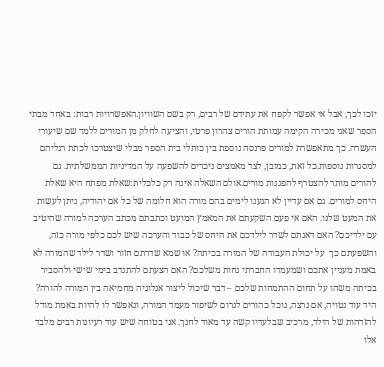יזכו לכך, אבל אי אפשר לקפח את עתידם של רבים, רק בשם השוויון.האפשרויות רבות: באחד מבתי הספר שאני מכירה הקימה עמותת הורים צהרון פרטי, והציעה לחלק מן המורים ללמד שם שיעורי העשרה. כך מתאפשרת למורים פרנסה נוספת בין כותלי בית הספר מבלי שיצטרכו לכתת רגליהם למסגרות נוספות.כל זאת, כמובן, לצד מאמצים ניכרים להשפעה על המדיניות הממשלתית. גם להורים מותר להצטרף להפגנות מורים.אולם השאלה אינה רק כלכלית:שאלת מפתח היא שאלת היחס למורים. גם אם עדיין לא הגענו לימים בהם מורה הוא חלומה של כל אם יהודיה, ניתן לעשות את המעט שלנו. האם אי פעם השקעתם את המאמץ המועט וכתבתם מכתב הערכה למורה שהיטיב עם ילדיכם? האם דאגתם לשדר לילדכם את היחס של כבוד והערכה שיש לכם כלפי מורה כזה, והשפעתם כך  על יכולת העבודה של המורה בכיתה? או שמא שדרתם חזור ושדר לילד שהמורה לא באמת מעניין אתכם ושמעמדו החברתי נחות משלכם? האם הצעתם להתנדב בימי שישי ולהסביר בכיתה משהו על תחום ההתמחות שלכם – דבר שיכול ליצור אנלוגיה מחמיאה בין המורה להורה? היד עוד נטויה, אם נרצה, נוכל כהורים לגרום לשיפור מעמד המורה, ונאפשר לו להיות באמת מודל להזדהות של הילד, מרכיב שבלעדיו קשה עד מאוד לחנך. אני בטוחה שיש עוד רעיונות רבים מלבד אלו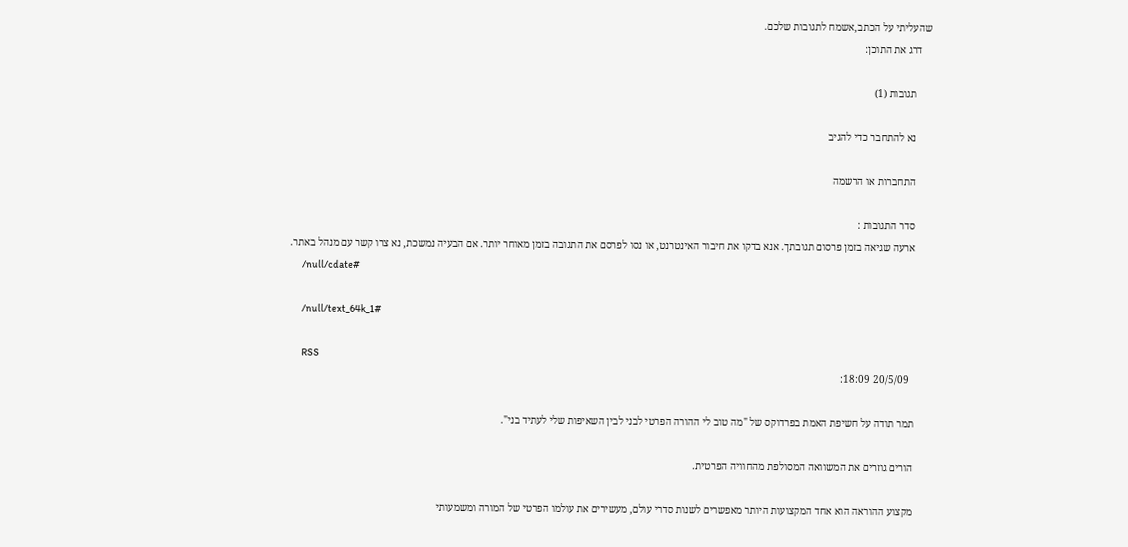שהעליתי על הכתב,אשמח לתגובות שלכם.
    דרג את התוכן:

      תגובות (1)

      נא להתחבר כדי להגיב

      התחברות או הרשמה

      סדר התגובות :
      ארעה שגיאה בזמן פרסום תגובתך. אנא בדקו את חיבור האינטרנט, או נסו לפרסם את התגובה בזמן מאוחר יותר. אם הבעיה נמשכת, נא צרו קשר עם מנהל באתר.
      /null/cdate#

      /null/text_64k_1#

      RSS
        20/5/09 18:09:

      תמר תודה על חשיפת האמת בפרדוקס של "מה טוב לי ההורה הפרטי לבני לבין השאיפות שלי לעתיד בני".

      הורים גוזרים את המשוואה המסולפת מהחוויה הפרטית.

      מקצוע ההוראה הוא אחד המקצועות היותר מאפשרים לשנות סדרי עולם, מעשירים את עולמו הפרטי של המורה ומשמעותי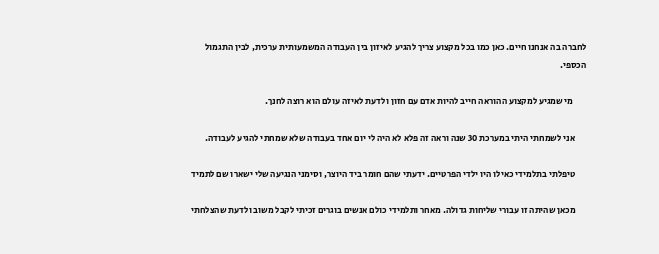לחברה בה אנחנו חיים. כאן כמו בכל מקצוע צריך להגיע לאיזון בין העבודה המשמעותית ערכית, לבין התגמול הכספי.

       מי שמגיע למקצוע ההוראה חייב להיות אדם עם חזון ולדעת לאיזה עולם הוא רוצה לחנך.

      אני לשמחתי היתי במערכת 30 שנה וראה זה פלא לא היה לי יום אחד בעבודה שלא שמחתי להגיע לעבודה.

      טיפלתי בתלמידי כאילו היו ילדי הפרטיים. ידעתי שהם חומר ביד היוצר, וסימני הנגיעה שלי ישארו שם לתמיד

      מכאן שהיתה זו עבורי שליחות גדולה. מאחר ותלמידי כולם אנשים בוגרים זכיתי לקבל משוב ולדעת שהצלחתי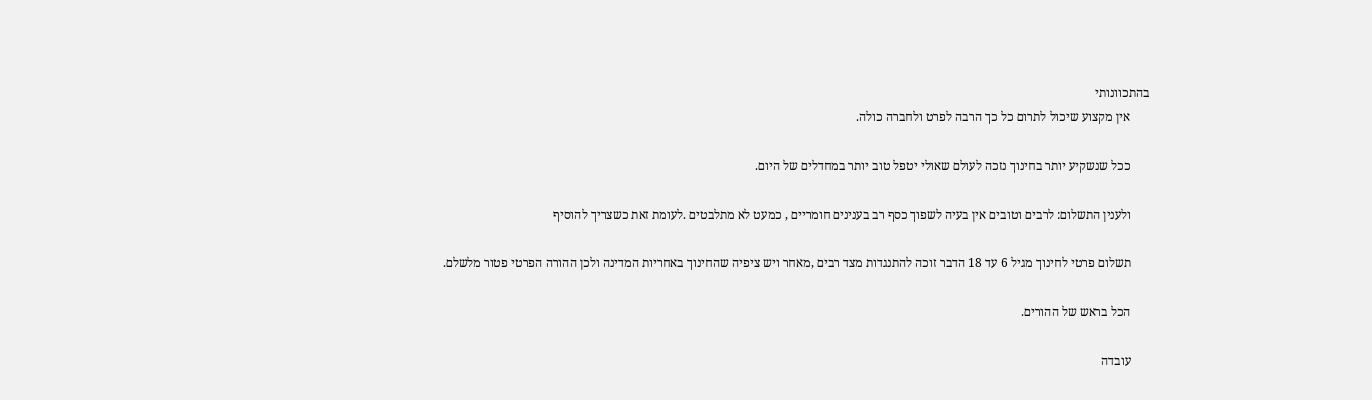בהתכוונותי
      אין מקצוע שיכול לתרום כל כך הרבה לפרט ולחברה כולה.

      ככל שנשקיע יותר בחינוך נזכה לעולם שאולי יטפל טוב יותר במחדלים של היום.

      ולענין התשלום: לרבים וטובים אין בעיה לשפוך כסף רב בענינים חומריים , כמעט לא מתלבטים .לעומת זאת כשצריך להוסיף

      תשלום פרטי לחינוך מגיל 6 עד 18 הדבר זוכה להתנגדות מצד רבים ,מאחר ויש ציפיה שהחינוך באחריות המדינה ולכן ההורה הפרטי פטור מלשלם.

      הכל בראש של ההורים.

      עובדה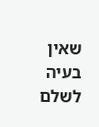שאין בעיה לשלם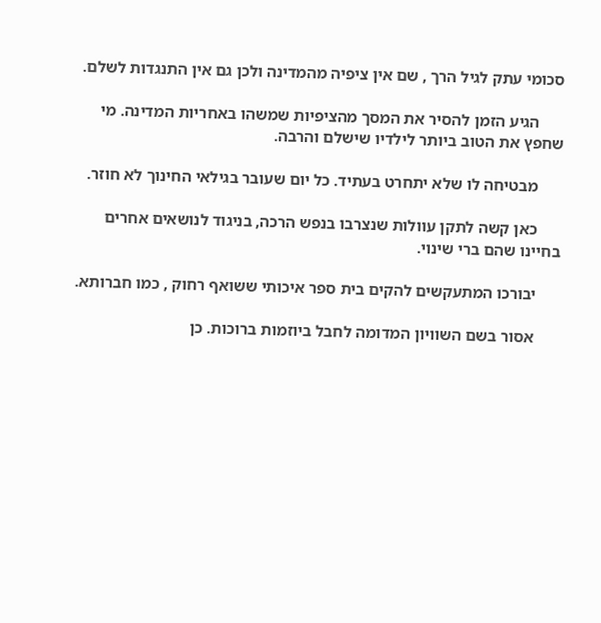סכומי עתק לגיל הרך , שם אין ציפיה מהמדינה ולכן גם אין התנגדות לשלם.

      הגיע הזמן להסיר את המסך מהציפיות שמשהו באחריות המדינה. מי שחפץ את הטוב ביותר לילדיו שישלם והרבה.

      מבטיחה לו שלא יתחרט בעתיד. כל יום שעובר בגילאי החינוך לא חוזר.

      כאן קשה לתקן עוולות שנצרבו בנפש הרכה, בניגוד לנושאים אחרים בחיינו שהם ברי שינוי.

      יבורכו המתעקשים להקים בית ספר איכותי ששואף רחוק , כמו חברותא.

      אסור בשם השוויון המדומה לחבל ביוזמות ברוכות. כן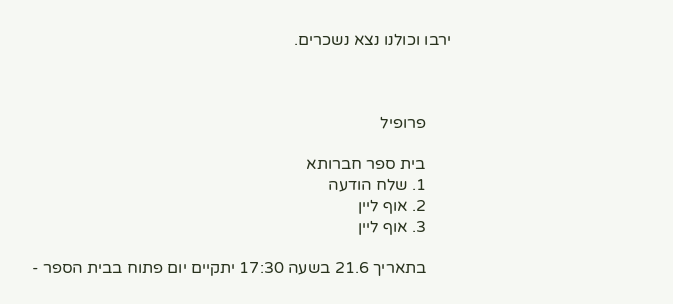ירבו וכולנו נצא נשכרים.



      פרופיל

      בית ספר חברותא
      1. שלח הודעה
      2. אוף ליין
      3. אוף ליין

      בתאריך 21.6 בשעה 17:30 יתקיים יום פתוח בבית הספר -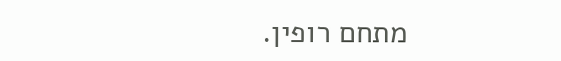מתחם רופין.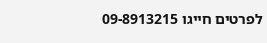לפרטים חייגו 09-8913215